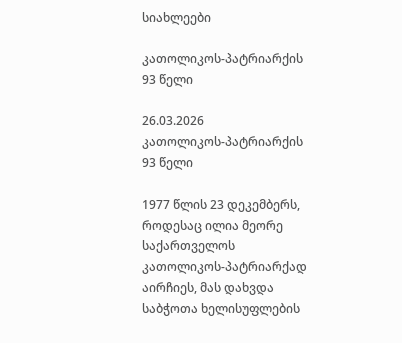სიახლეები

კათოლიკოს-პატრიარქის 93 წელი

26.03.2026
კათოლიკოს-პატრიარქის 93 წელი

1977 წლის 23 დეკემბერს, როდესაც ილია მეორე საქართველოს კათოლიკოს-პატრიარქად აირჩიეს, მას დახვდა საბჭოთა ხელისუფლების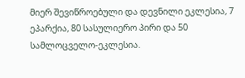მიერ შევიწროებული და დევნილი ეკლესია, 7 ეპარქია, 80 სასულიერო პირი და 50 სამლოცველო-ეკლესია.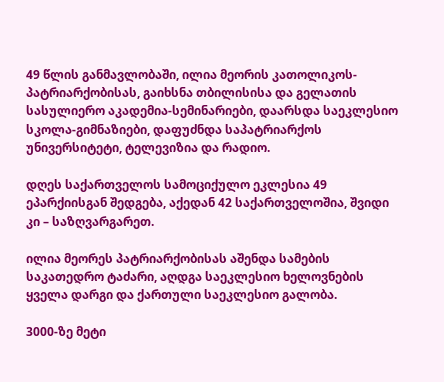49 წლის განმავლობაში, ილია მეორის კათოლიკოს-პატრიარქობისას, გაიხსნა თბილისისა და გელათის სასულიერო აკადემია-სემინარიები, დაარსდა საეკლესიო სკოლა-გიმნაზიები, დაფუძნდა საპატრიარქოს უნივერსიტეტი, ტელევიზია და რადიო.

დღეს საქართველოს სამოციქულო ეკლესია 49 ეპარქიისგან შედგება, აქედან 42 საქართველოშია, შვიდი კი – საზღვარგარეთ.

ილია მეორეს პატრიარქობისას აშენდა სამების საკათედრო ტაძარი, აღდგა საეკლესიო ხელოვნების ყველა დარგი და ქართული საეკლესიო გალობა.

3000-ზე მეტი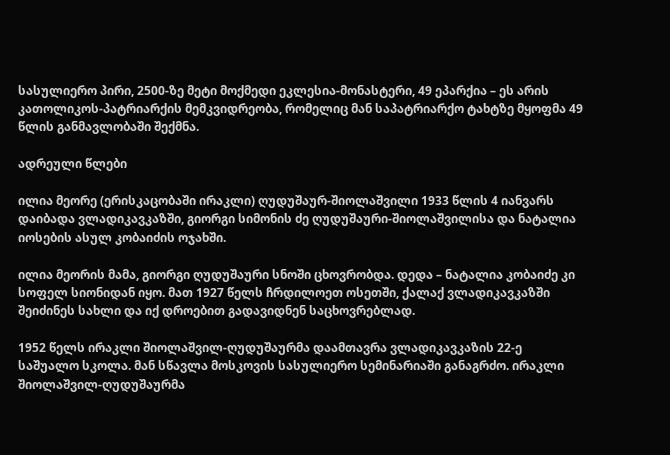სასულიერო პირი, 2500-ზე მეტი მოქმედი ეკლესია-მონასტერი, 49 ეპარქია – ეს არის კათოლიკოს-პატრიარქის მემკვიდრეობა, რომელიც მან საპატრიარქო ტახტზე მყოფმა 49 წლის განმავლობაში შექმნა.

ადრეული წლები

ილია მეორე (ერისკაცობაში ირაკლი) ღუდუშაურ-შიოლაშვილი 1933 წლის 4 იანვარს დაიბადა ვლადიკავკაზში, გიორგი სიმონის ძე ღუდუშაური-შიოლაშვილისა და ნატალია იოსების ასულ კობაიძის ოჯახში.

ილია მეორის მამა, გიორგი ღუდუშაური სნოში ცხოვრობდა. დედა – ნატალია კობაიძე კი სოფელ სიონიდან იყო. მათ 1927 წელს ჩრდილოეთ ოსეთში, ქალაქ ვლადიკავკაზში შეიძინეს სახლი და იქ დროებით გადავიდნენ საცხოვრებლად.

1952 წელს ირაკლი შიოლაშვილ-ღუდუშაურმა დაამთავრა ვლადიკავკაზის 22-ე საშუალო სკოლა. მან სწავლა მოსკოვის სასულიერო სემინარიაში განაგრძო. ირაკლი შიოლაშვილ-ღუდუშაურმა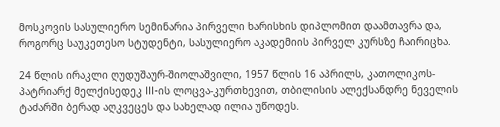მოსკოვის სასულიერო სემინარია პირველი ხარისხის დიპლომით დაამთავრა და, როგორც საუკეთესო სტუდენტი, სასულიერო აკადემიის პირველ კურსზე ჩაირიცხა.

24 წლის ირაკლი ღუდუშაურ-შიოლაშვილი, 1957 წლის 16 აპრილს, კათოლიკოს-პატრიარქ მელქისედეკ III-ის ლოცვა-კურთხევით, თბილისის ალექსანდრე ნეველის ტაძარში ბერად აღკვეცეს და სახელად ილია უწოდეს.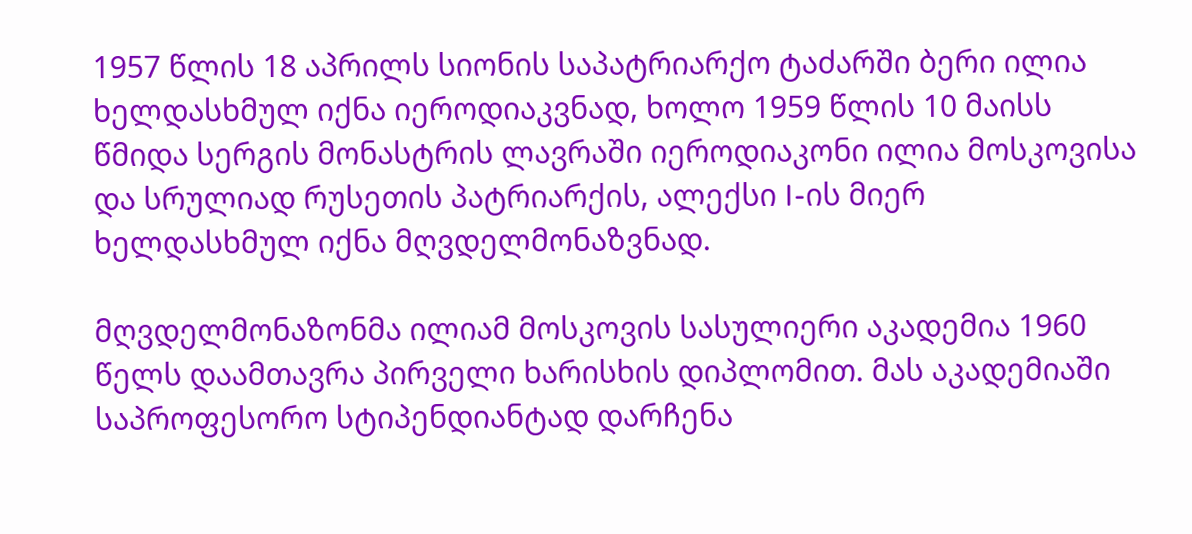1957 წლის 18 აპრილს სიონის საპატრიარქო ტაძარში ბერი ილია ხელდასხმულ იქნა იეროდიაკვნად, ხოლო 1959 წლის 10 მაისს წმიდა სერგის მონასტრის ლავრაში იეროდიაკონი ილია მოსკოვისა და სრულიად რუსეთის პატრიარქის, ალექსი I-ის მიერ ხელდასხმულ იქნა მღვდელმონაზვნად.

მღვდელმონაზონმა ილიამ მოსკოვის სასულიერი აკადემია 1960 წელს დაამთავრა პირველი ხარისხის დიპლომით. მას აკადემიაში საპროფესორო სტიპენდიანტად დარჩენა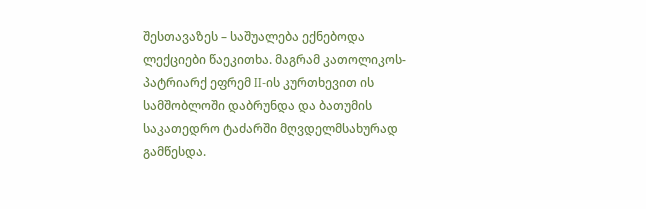შესთავაზეს – საშუალება ექნებოდა ლექციები წაეკითხა. მაგრამ კათოლიკოს-პატრიარქ ეფრემ II-ის კურთხევით ის სამშობლოში დაბრუნდა და ბათუმის საკათედრო ტაძარში მღვდელმსახურად გამწესდა.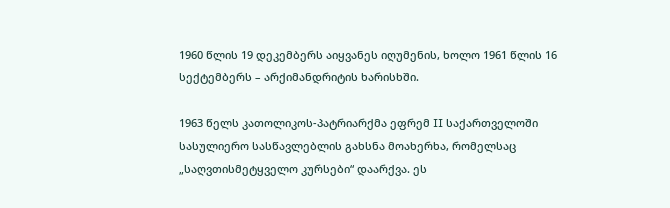1960 წლის 19 დეკემბერს აიყვანეს იღუმენის, ხოლო 1961 წლის 16 სექტემბერს – არქიმანდრიტის ხარისხში.

1963 წელს კათოლიკოს-პატრიარქმა ეფრემ II საქართველოში სასულიერო სასწავლებლის გახსნა მოახერხა, რომელსაც „საღვთისმეტყველო კურსები“ დაარქვა. ეს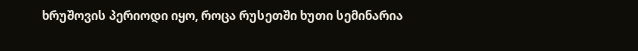ხრუშოვის პერიოდი იყო, როცა რუსეთში ხუთი სემინარია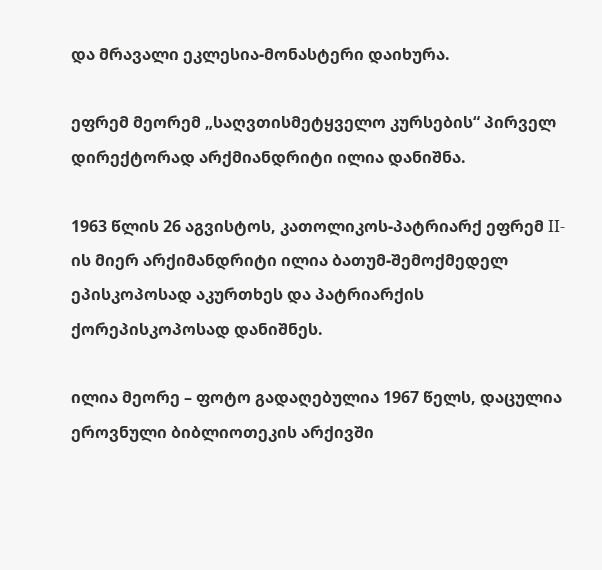და მრავალი ეკლესია-მონასტერი დაიხურა.

ეფრემ მეორემ „საღვთისმეტყველო კურსების“ პირველ დირექტორად არქმიანდრიტი ილია დანიშნა.

1963 წლის 26 აგვისტოს, კათოლიკოს-პატრიარქ ეფრემ II-ის მიერ არქიმანდრიტი ილია ბათუმ-შემოქმედელ ეპისკოპოსად აკურთხეს და პატრიარქის ქორეპისკოპოსად დანიშნეს.

ილია მეორე – ფოტო გადაღებულია 1967 წელს, დაცულია ეროვნული ბიბლიოთეკის არქივში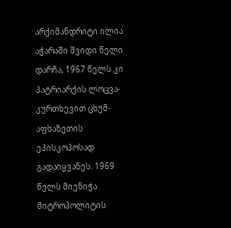არქიმანდრიტი ილია აჭარაში შვიდი წელი დარჩა, 1967 წელს კი პატრიარქის ლოცვა-კურთხევით ცხუმ-აფხაზეთის ეპისკოპოსად გადაიყვანეს. 1969 წელს მიენიჭა მიტროპოლიტის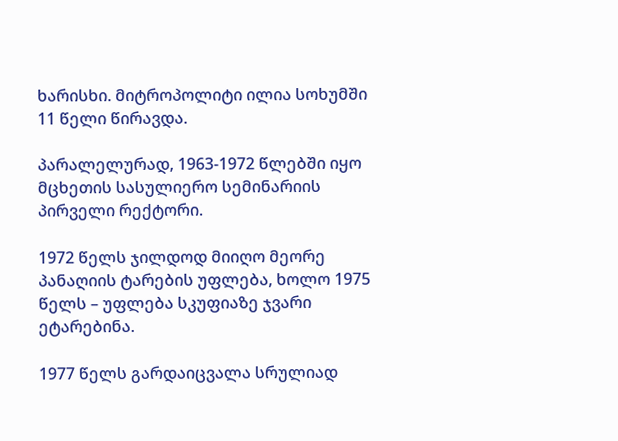ხარისხი. მიტროპოლიტი ილია სოხუმში 11 წელი წირავდა.

პარალელურად, 1963-1972 წლებში იყო მცხეთის სასულიერო სემინარიის პირველი რექტორი.

1972 წელს ჯილდოდ მიიღო მეორე პანაღიის ტარების უფლება, ხოლო 1975 წელს – უფლება სკუფიაზე ჯვარი ეტარებინა.

1977 წელს გარდაიცვალა სრულიად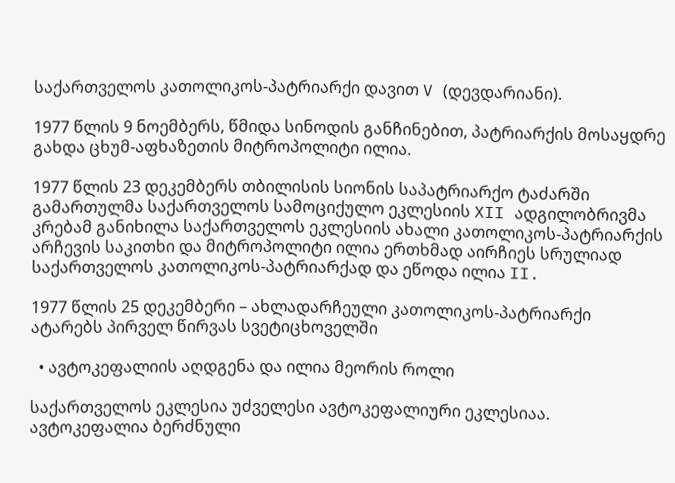საქართველოს კათოლიკოს-პატრიარქი დავით V (დევდარიანი).

1977 წლის 9 ნოემბერს, წმიდა სინოდის განჩინებით, პატრიარქის მოსაყდრე გახდა ცხუმ-აფხაზეთის მიტროპოლიტი ილია.

1977 წლის 23 დეკემბერს თბილისის სიონის საპატრიარქო ტაძარში გამართულმა საქართველოს სამოციქულო ეკლესიის XII ადგილობრივმა კრებამ განიხილა საქართველოს ეკლესიის ახალი კათოლიკოს-პატრიარქის არჩევის საკითხი და მიტროპოლიტი ილია ერთხმად აირჩიეს სრულიად საქართველოს კათოლიკოს-პატრიარქად და ეწოდა ილია II.

1977 წლის 25 დეკემბერი – ახლადარჩეული კათოლიკოს-პატრიარქი ატარებს პირველ წირვას სვეტიცხოველში

  • ავტოკეფალიის აღდგენა და ილია მეორის როლი

საქართველოს ეკლესია უძველესი ავტოკეფალიური ეკლესიაა. ავტოკეფალია ბერძნული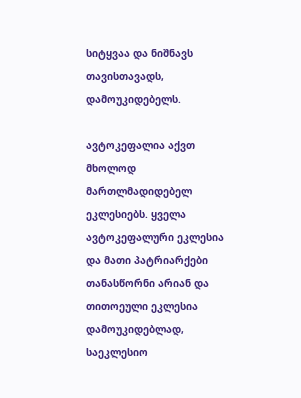სიტყვაა და ნიშნავს თავისთავადს, დამოუკიდებელს.

ავტოკეფალია აქვთ მხოლოდ მართლმადიდებელ ეკლესიებს. ყველა ავტოკეფალური ეკლესია და მათი პატრიარქები თანასწორნი არიან და თითოეული ეკლესია დამოუკიდებლად, საეკლესიო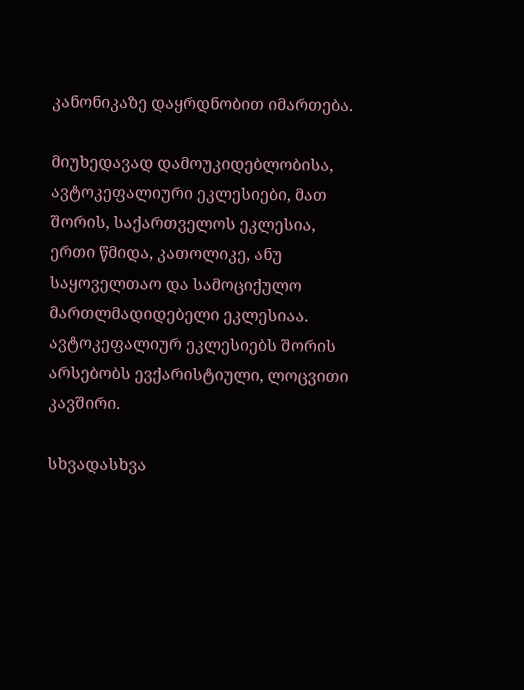კანონიკაზე დაყრდნობით იმართება.

მიუხედავად დამოუკიდებლობისა, ავტოკეფალიური ეკლესიები, მათ შორის, საქართველოს ეკლესია, ერთი წმიდა, კათოლიკე, ანუ საყოველთაო და სამოციქულო მართლმადიდებელი ეკლესიაა. ავტოკეფალიურ ეკლესიებს შორის არსებობს ევქარისტიული, ლოცვითი კავშირი.

სხვადასხვა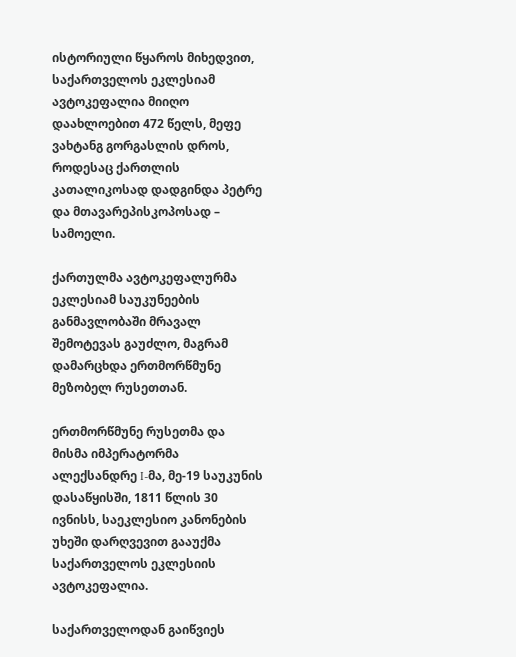ისტორიული წყაროს მიხედვით, საქართველოს ეკლესიამ ავტოკეფალია მიიღო დაახლოებით 472 წელს, მეფე ვახტანგ გორგასლის დროს, როდესაც ქართლის კათალიკოსად დადგინდა პეტრე და მთავარეპისკოპოსად – სამოელი.

ქართულმა ავტოკეფალურმა ეკლესიამ საუკუნეების განმავლობაში მრავალ შემოტევას გაუძლო, მაგრამ დამარცხდა ერთმორწმუნე მეზობელ რუსეთთან.

ერთმორწმუნე რუსეთმა და მისმა იმპერატორმა ალექსანდრე I-მა, მე-19 საუკუნის დასაწყისში, 1811 წლის 30 ივნისს, საეკლესიო კანონების უხეში დარღვევით გააუქმა საქართველოს ეკლესიის ავტოკეფალია.

საქართველოდან გაიწვიეს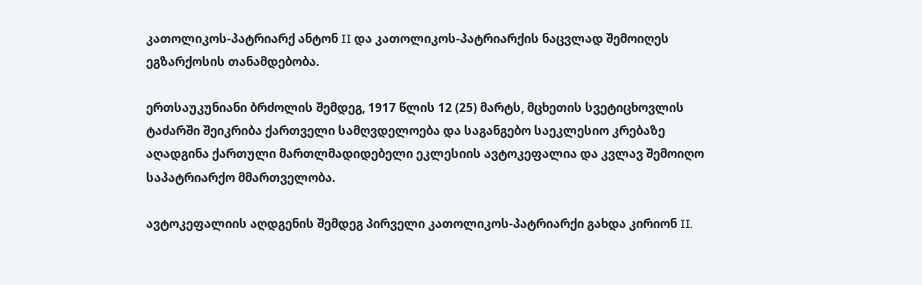კათოლიკოს-პატრიარქ ანტონ II და კათოლიკოს-პატრიარქის ნაცვლად შემოიღეს ეგზარქოსის თანამდებობა.

ერთსაუკუნიანი ბრძოლის შემდეგ, 1917 წლის 12 (25) მარტს, მცხეთის სვეტიცხოვლის ტაძარში შეიკრიბა ქართველი სამღვდელოება და საგანგებო საეკლესიო კრებაზე აღადგინა ქართული მართლმადიდებელი ეკლესიის ავტოკეფალია და კვლავ შემოიღო საპატრიარქო მმართველობა.

ავტოკეფალიის აღდგენის შემდეგ პირველი კათოლიკოს-პატრიარქი გახდა კირიონ II.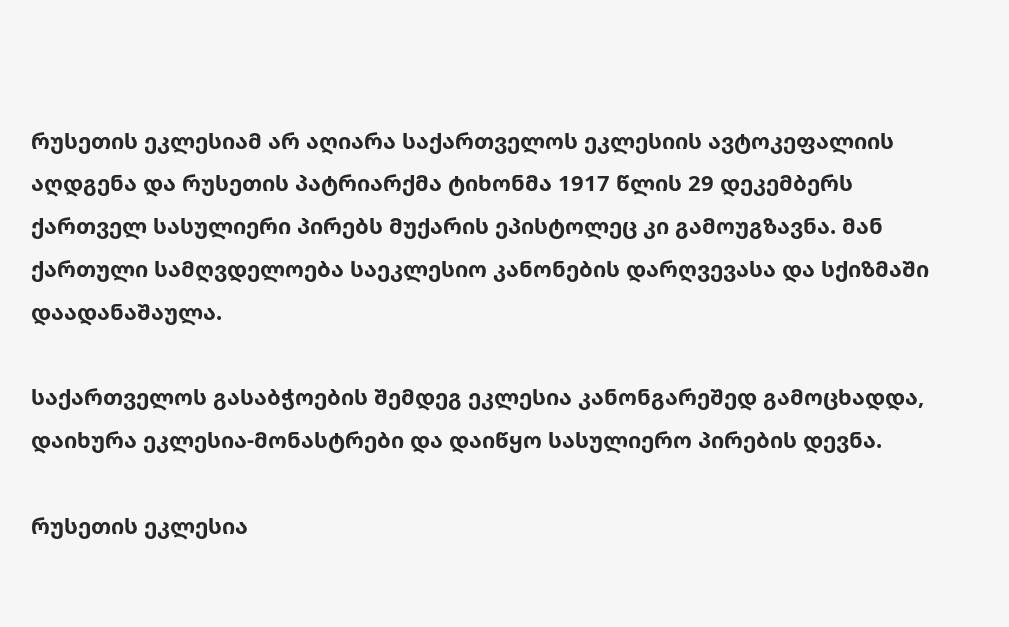რუსეთის ეკლესიამ არ აღიარა საქართველოს ეკლესიის ავტოკეფალიის აღდგენა და რუსეთის პატრიარქმა ტიხონმა 1917 წლის 29 დეკემბერს ქართველ სასულიერი პირებს მუქარის ეპისტოლეც კი გამოუგზავნა. მან ქართული სამღვდელოება საეკლესიო კანონების დარღვევასა და სქიზმაში დაადანაშაულა.

საქართველოს გასაბჭოების შემდეგ ეკლესია კანონგარეშედ გამოცხადდა, დაიხურა ეკლესია-მონასტრები და დაიწყო სასულიერო პირების დევნა.

რუსეთის ეკლესია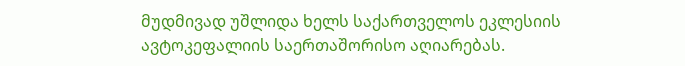მუდმივად უშლიდა ხელს საქართველოს ეკლესიის ავტოკეფალიის საერთაშორისო აღიარებას.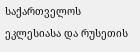საქართველოს ეკლესიასა და რუსეთის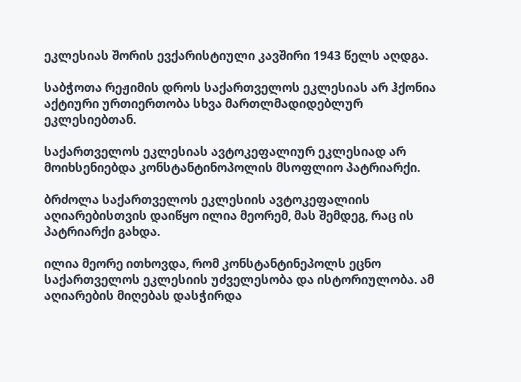ეკლესიას შორის ევქარისტიული კავშირი 1943 წელს აღდგა.

საბჭოთა რეჟიმის დროს საქართველოს ეკლესიას არ ჰქონია აქტიური ურთიერთობა სხვა მართლმადიდებლურ ეკლესიებთან.

საქართველოს ეკლესიას ავტოკეფალიურ ეკლესიად არ მოიხსენიებდა კონსტანტინოპოლის მსოფლიო პატრიარქი.

ბრძოლა საქართველოს ეკლესიის ავტოკეფალიის აღიარებისთვის დაიწყო ილია მეორემ, მას შემდეგ, რაც ის პატრიარქი გახდა.

ილია მეორე ითხოვდა, რომ კონსტანტინეპოლს ეცნო საქართველოს ეკლესიის უძველესობა და ისტორიულობა. ამ აღიარების მიღებას დასჭირდა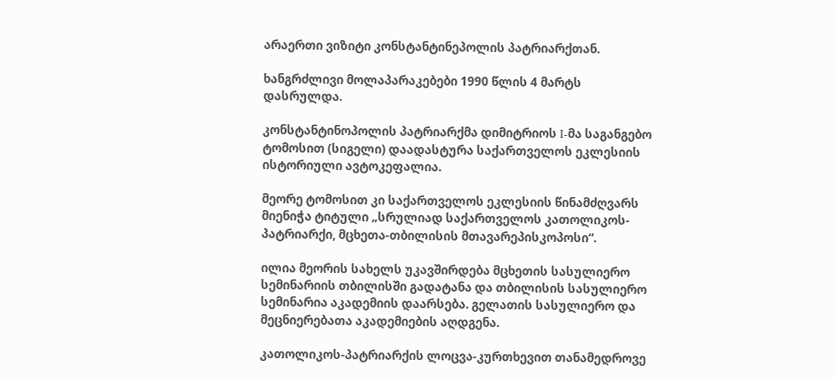არაერთი ვიზიტი კონსტანტინეპოლის პატრიარქთან.

ხანგრძლივი მოლაპარაკებები 1990 წლის 4 მარტს დასრულდა.

კონსტანტინოპოლის პატრიარქმა დიმიტრიოს I-მა საგანგებო ტომოსით (სიგელი) დაადასტურა საქართველოს ეკლესიის ისტორიული ავტოკეფალია.

მეორე ტომოსით კი საქართველოს ეკლესიის წინამძღვარს მიენიჭა ტიტული „სრულიად საქართველოს კათოლიკოს-პატრიარქი, მცხეთა-თბილისის მთავარეპისკოპოსი“.

ილია მეორის სახელს უკავშირდება მცხეთის სასულიერო სემინარიის თბილისში გადატანა და თბილისის სასულიერო სემინარია აკადემიის დაარსება. გელათის სასულიერო და მეცნიერებათა აკადემიების აღდგენა.

კათოლიკოს-პატრიარქის ლოცვა-კურთხევით თანამედროვე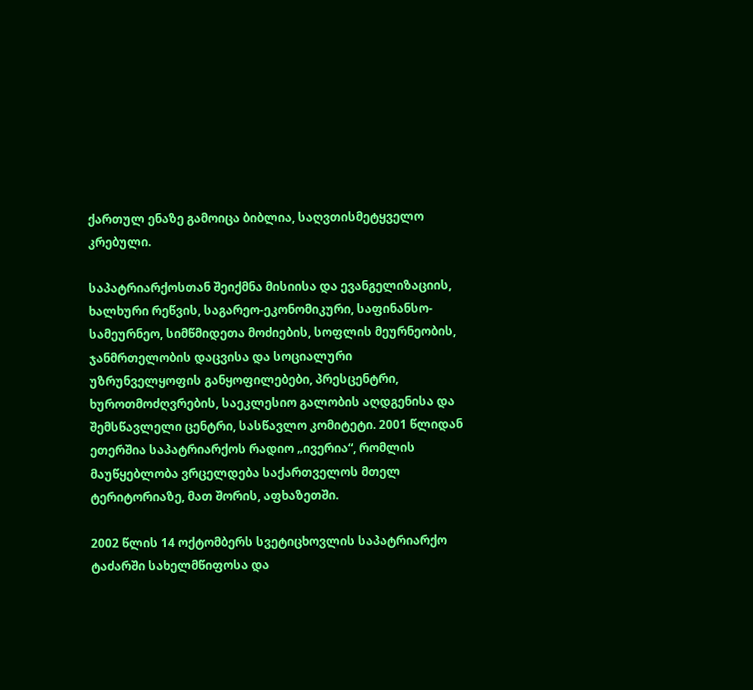ქართულ ენაზე გამოიცა ბიბლია, საღვთისმეტყველო კრებული.

საპატრიარქოსთან შეიქმნა მისიისა და ევანგელიზაციის, ხალხური რეწვის, საგარეო-ეკონომიკური, საფინანსო-სამეურნეო, სიმწმიდეთა მოძიების, სოფლის მეურნეობის, ჯანმრთელობის დაცვისა და სოციალური უზრუნველყოფის განყოფილებები, პრესცენტრი, ხუროთმოძღვრების, საეკლესიო გალობის აღდგენისა და შემსწავლელი ცენტრი, სასწავლო კომიტეტი. 2001 წლიდან ეთერშია საპატრიარქოს რადიო „ივერია“, რომლის მაუწყებლობა ვრცელდება საქართველოს მთელ ტერიტორიაზე, მათ შორის, აფხაზეთში.

2002 წლის 14 ოქტომბერს სვეტიცხოვლის საპატრიარქო ტაძარში სახელმწიფოსა და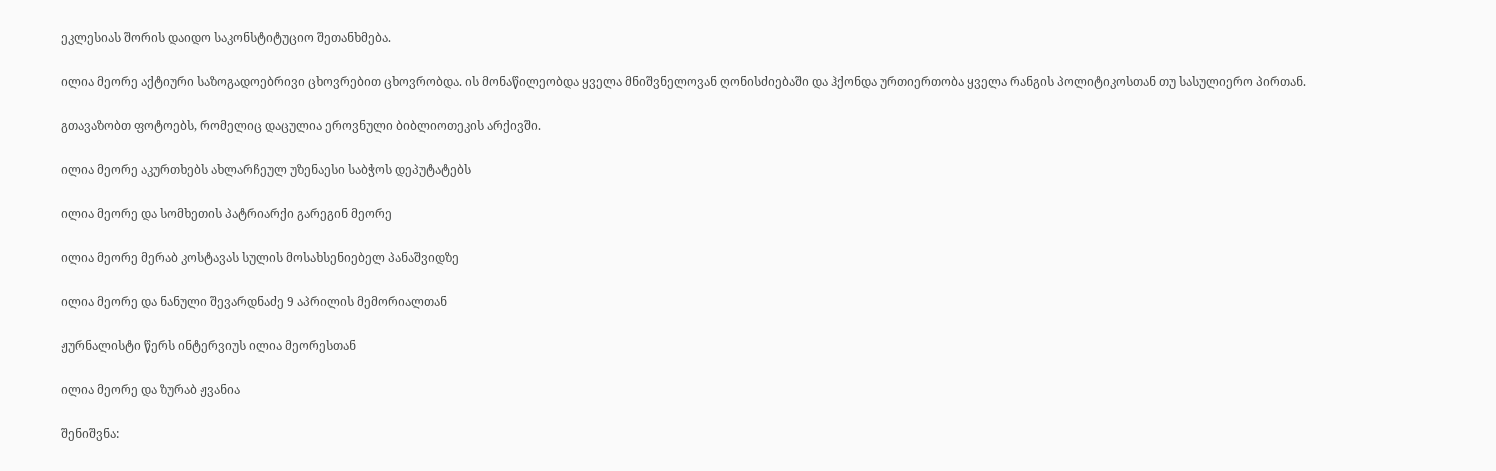ეკლესიას შორის დაიდო საკონსტიტუციო შეთანხმება.

ილია მეორე აქტიური საზოგადოებრივი ცხოვრებით ცხოვრობდა. ის მონაწილეობდა ყველა მნიშვნელოვან ღონისძიებაში და ჰქონდა ურთიერთობა ყველა რანგის პოლიტიკოსთან თუ სასულიერო პირთან.

გთავაზობთ ფოტოებს, რომელიც დაცულია ეროვნული ბიბლიოთეკის არქივში.

ილია მეორე აკურთხებს ახლარჩეულ უზენაესი საბჭოს დეპუტატებს

ილია მეორე და სომხეთის პატრიარქი გარეგინ მეორე

ილია მეორე მერაბ კოსტავას სულის მოსახსენიებელ პანაშვიდზე

ილია მეორე და ნანული შევარდნაძე 9 აპრილის მემორიალთან

ჟურნალისტი წერს ინტერვიუს ილია მეორესთან

ილია მეორე და ზურაბ ჟვანია

შენიშვნა: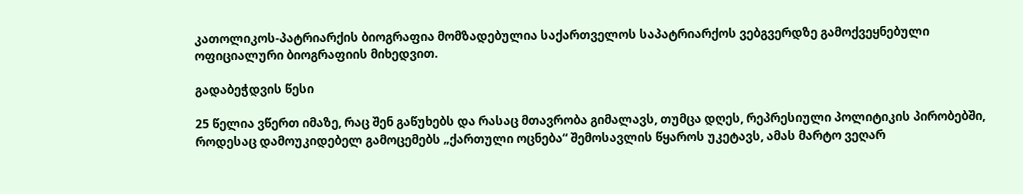კათოლიკოს-პატრიარქის ბიოგრაფია მომზადებულია საქართველოს საპატრიარქოს ვებგვერდზე გამოქვეყნებული ოფიციალური ბიოგრაფიის მიხედვით.

გადაბეჭდვის წესი

25 წელია ვწერთ იმაზე, რაც შენ გაწუხებს და რასაც მთავრობა გიმალავს, თუმცა დღეს, რეპრესიული პოლიტიკის პირობებში, როდესაც დამოუკიდებელ გამოცემებს „ქართული ოცნება“ შემოსავლის წყაროს უკეტავს, ამას მარტო ვეღარ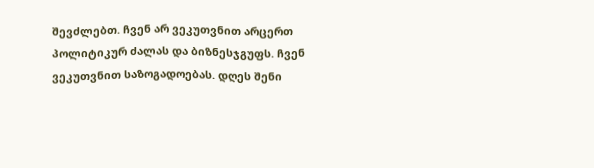შევძლებთ. ჩვენ არ ვეკუთვნით არცერთ პოლიტიკურ ძალას და ბიზნესჯგუფს. ჩვენ ვეკუთვნით საზოგადოებას. დღეს შენი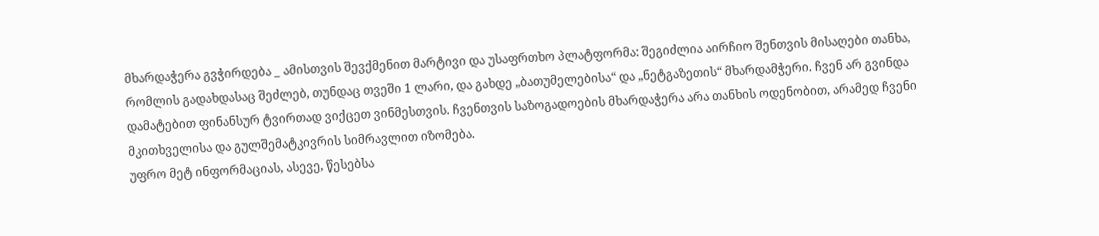მხარდაჭერა გვჭირდება _ ამისთვის შევქმენით მარტივი და უსაფრთხო პლატფორმა: შეგიძლია აირჩიო შენთვის მისაღები თანხა, რომლის გადახდასაც შეძლებ, თუნდაც თვეში 1 ლარი, და გახდე „ბათუმელებისა“ და „ნეტგაზეთის“ მხარდამჭერი. ჩვენ არ გვინდა დამატებით ფინანსურ ტვირთად ვიქცეთ ვინმესთვის. ჩვენთვის საზოგადოების მხარდაჭერა არა თანხის ოდენობით, არამედ ჩვენი მკითხველისა და გულშემატკივრის სიმრავლით იზომება.
უფრო მეტ ინფორმაციას, ასევე, წესებსა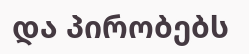და პირობებს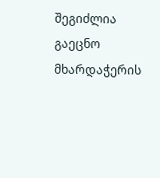შეგიძლია გაეცნო მხარდაჭერის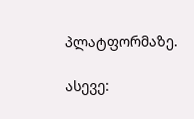პლატფორმაზე.

ასევე: